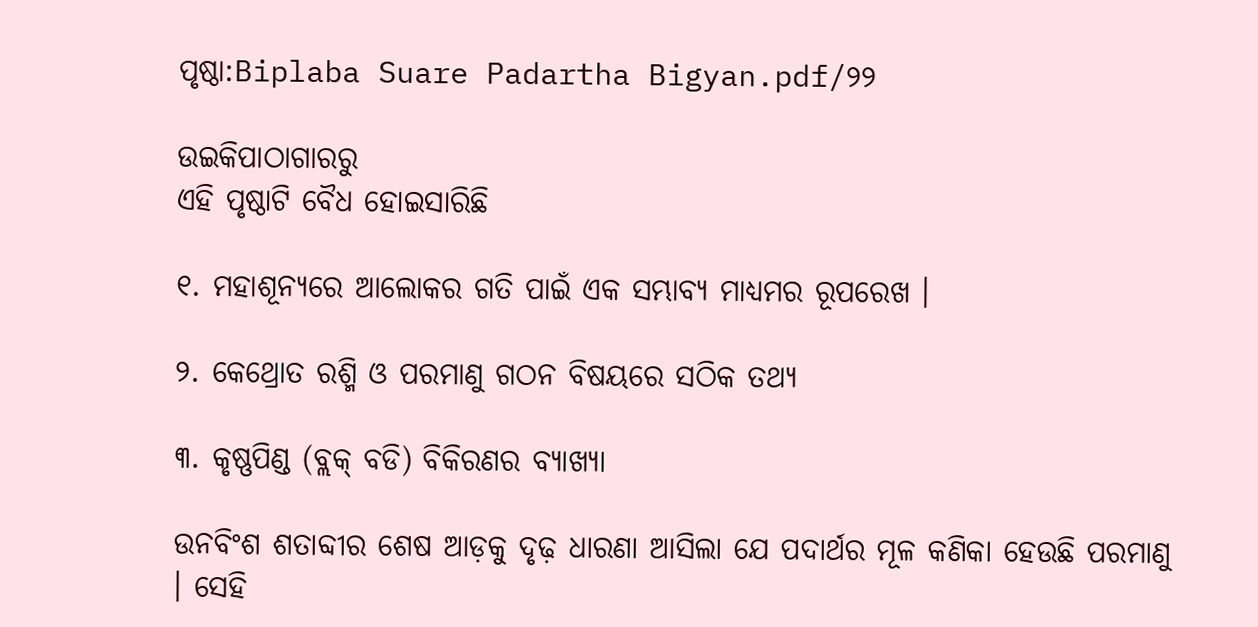ପୃଷ୍ଠା:Biplaba Suare Padartha Bigyan.pdf/୨୨

ଉଇକିପାଠାଗାର‌ରୁ
ଏହି ପୃଷ୍ଠାଟି ବୈଧ ହୋଇସାରିଛି

୧. ମହାଶୂନ୍ୟରେ ଆଲୋକର ଗତି ପାଇଁ ଏକ ସମ୍ଭାବ୍ୟ ମାଧ୍ୟମର ରୂପରେଖ ।

୨. କେଥ୍ରୋତ ରଶ୍ମି ଓ ପରମାଣୁ ଗଠନ ବିଷୟରେ ସଠିକ ତଥ୍ୟ

୩. କୃଷ୍ଣପିଣ୍ଡ (ବ୍ଲକ୍ ବଡି) ବିକିରଣର ବ୍ୟାଖ୍ୟା

ଉନବିଂଶ ଶତାବ୍ଦୀର ଶେଷ ଆଡ଼କୁ ଦୃଢ଼ ଧାରଣା ଆସିଲା ଯେ ପଦାର୍ଥର ମୂଳ କଣିକା ହେଉଛି ପରମାଣୁ । ସେହି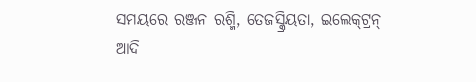ସମୟରେ ରଞ୍ଜନ ରଶ୍ମି, ତେଜସ୍କ୍ରିୟତା, ଇଲେକ୍‌ଟ୍ରନ୍ ଆଦି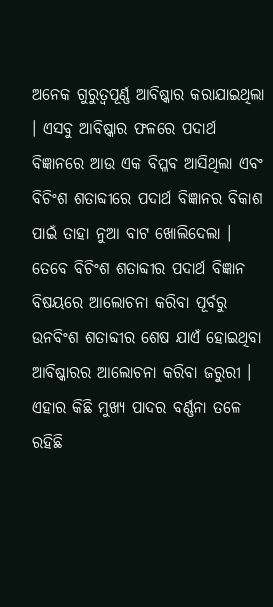ଅନେକ ଗୁରୁତ୍ବପୂର୍ଣ୍ଣ ଆବିଷ୍କାର କରାଯାଇଥିଲା । ଏସବୁ ଆବିଷ୍କାର ଫଳରେ ପଦାର୍ଥ ବିଜ୍ଞାନରେ ଆଉ ଏକ ବିପ୍ଳବ ଆସିଥିଲା ଏବଂ ବିଚିଂଶ ଶତାବ୍ଦୀରେ ପଦାର୍ଥ ବିଜ୍ଞାନର ବିକାଶ ପାଇଁ ତାହା ନୁଆ ବାଟ ଖୋଲିଦେଲା । ତେବେ ବିଚିଂଶ ଶତାବ୍ଦୀର ପଦାର୍ଥ ବିଜ୍ଞାନ ବିଷୟରେ ଆଲୋଚନା କରିବା ପୂର୍ବରୁ ଉନବିଂଶ ଶତାବ୍ଦୀର ଶେଷ ଯାଏଁ ହୋଇଥିବା ଆବିଷ୍କାରର ଆଲୋଚନା କରିବା ଜରୁରୀ । ଏହାର କିଛି ମୁଖ୍ୟ ପାଦର ବର୍ଣ୍ଣନା ତଳେ ରହିଛି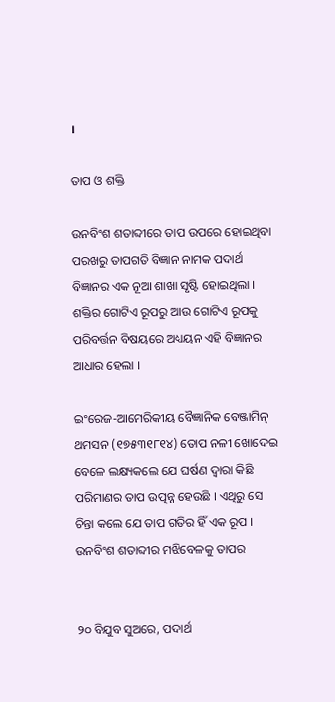।

ତାପ ଓ ଶକ୍ତି

ଉନବିଂଶ ଶତାବ୍ଦୀରେ ତାପ ଉପରେ ହୋଇଥିବା ପରଖରୁ ତାପଗତି ବିଜ୍ଞାନ ନାମକ ପଦାର୍ଥ ବିଜ୍ଞାନର ଏକ ନୂଆ ଶାଖା ସୃଷ୍ଟି ହୋଇଥିଲା । ଶକ୍ତିର ଗୋଟିଏ ରୂପରୁ ଆଉ ଗୋଟିଏ ରୂପକୁ ପରିବର୍ତ୍ତନ ବିଷୟରେ ଅଧ୍ୟୟନ ଏହି ବିଜ୍ଞାନର ଆଧାର ହେଲା ।

ଇଂରେଜ-ଆମେରିକୀୟ ବୈଜ୍ଞାନିକ ବେଞ୍ଜାମିନ୍ ଥମସନ (୧୭୫୩୧୮୧୪) ତୋପ ନଳୀ ଖୋଦେଇ ବେଳେ ଲକ୍ଷ୍ୟକଲେ ଯେ ଘର୍ଷଣ ଦ୍ବାରା କିଛି ପରିମାଣର ତାପ ଉତ୍ପନ୍ନ ହେଉଛି । ଏଥିରୁ ସେ ଚିନ୍ତା କଲେ ଯେ ତାପ ଗତିର ହିଁ ଏକ ରୂପ । ଉନବିଂଶ ଶତାବ୍ଦୀର ମଝିବେଳକୁ ତାପର


୨୦ ବିଯୁବ ସୁଅରେ, ପଦାର୍ଥ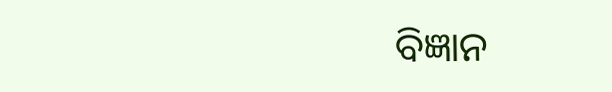ବିଜ୍ଞାନ